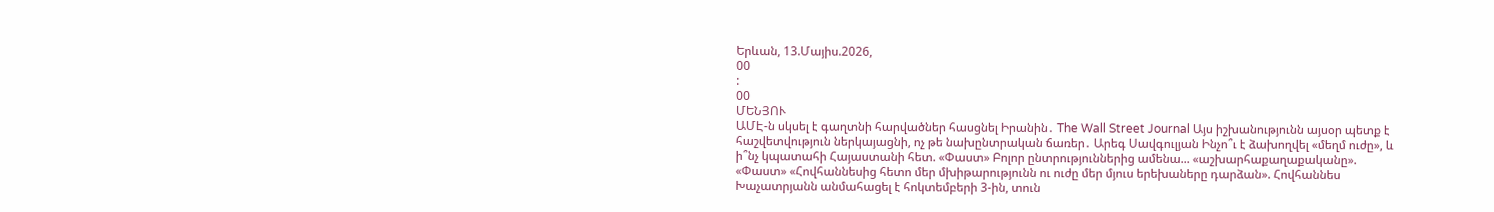Երևան, 13.Մայիս.2026,
00
:
00
ՄԵՆՅՈՒ
ԱՄԷ-ն սկսել է գաղտնի հարվածներ հասցնել Իրանին․ The Wall Street Journal Այս իշխանությունն այսօր պետք է հաշվետվություն ներկայացնի, ոչ թե նախընտրական ճառեր․ Արեգ Սավգուլյան Ինչո՞ւ է ձախողվել «մեղմ ուժը», և ի՞նչ կպատահի Հայաստանի հետ. «Փաստ» Բոլոր ընտրություններից ամենա... «աշխարհաքաղաքականը». «Փաստ» «Հովհաննեսից հետո մեր մխիթարությունն ու ուժը մեր մյուս երեխաները դարձան». Հովհաննես Խաչատրյանն անմահացել է հոկտեմբերի 3-ին, տուն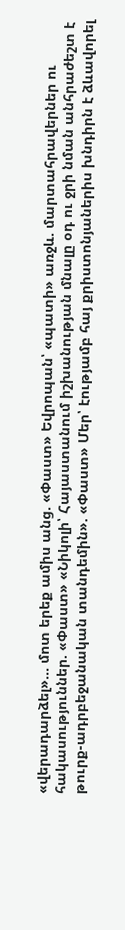«վերադարձել»... մոտ երեք ամիս անց. «Փաստ» Եվրոպան՝ «պատի» առջև. մարտահրավերներ ու հակասություններ. «Փաստ» «Նիկոլի՝ Հայաստանում իշխանության մնալը օդ ու ջրի նման անհրաժեշտ է թուրք-ադրբեջանական տանդեմին». «Փաստ» Մեր՝ էությամբ հայ քրիստոնյաներիս խնդիրն է ձևավորել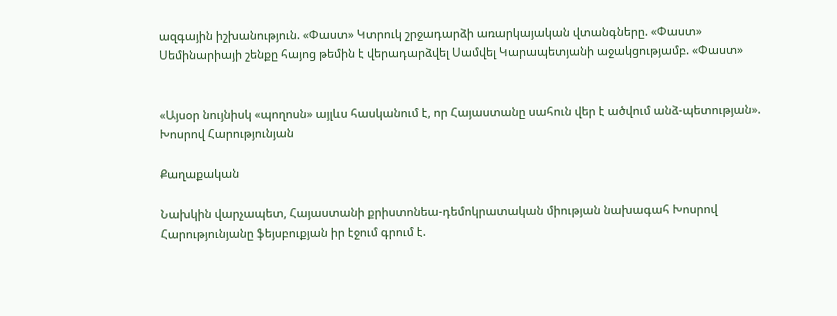ազգային իշխանություն. «Փաստ» Կտրուկ շրջադարձի առարկայական վտանգները. «Փաստ» Սեմինարիայի շենքը հայոց թեմին է վերադարձվել Սամվել Կարապետյանի աջակցությամբ. «Փաստ»


«Այսօր նույնիսկ «պողոսն» այլևս հասկանում է, որ Հայաստանը սահուն վեր է ածվում անձ-պետության». Խոսրով Հարությունյան

Քաղաքական

Նախկին վարչապետ, Հայաստանի քրիստոնեա-դեմոկրատական միության նախագահ Խոսրով Հարությունյանը ֆեյսբուքյան իր էջում գրում է.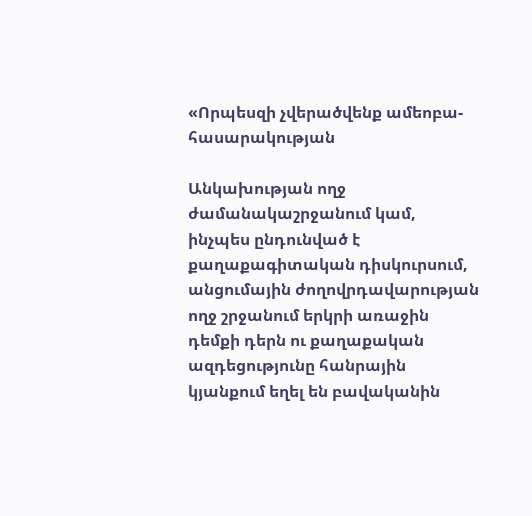«Որպեսզի չվերածվենք ամեոբա-հասարակության

Անկախության ողջ ժամանակաշրջանում կամ, ինչպես ընդունված է քաղաքագիտական դիսկուրսում, անցումային ժողովրդավարության ողջ շրջանում երկրի առաջին դեմքի դերն ու քաղաքական ազդեցությունը հանրային կյանքում եղել են բավականին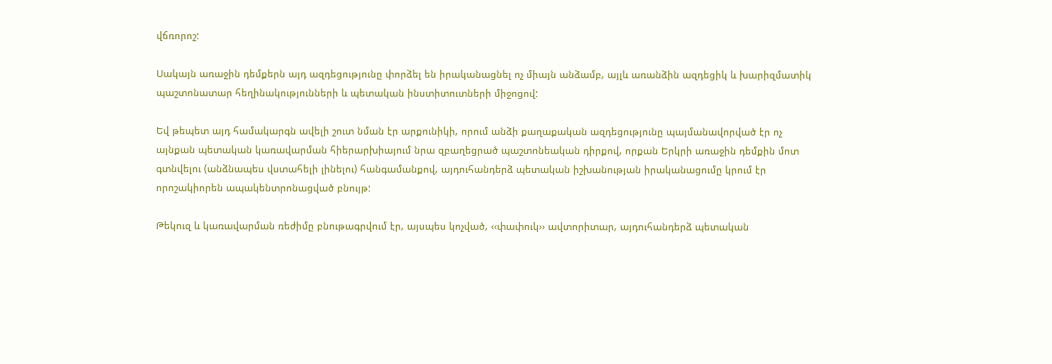վճռորոշ:

Սակայն առաջին դեմքերն այդ ազդեցությունը փորձել են իրականացնել ոչ միայն անձամբ, այլև առանձին ազդեցիկ և խարիզմատիկ պաշտոնատար հեղինակությունների և պետական ինստիտուտների միջոցով:

Եվ թեպետ այդ համակարգն ավելի շուտ նման էր արքունիկի, որում անձի քաղաքական ազդեցությունը պայմանավորված էր ոչ այնքան պետական կառավարման հիերարխիայում նրա զբաղեցրած պաշտոնեական դիրքով, որքան Երկրի առաջին դեմքին մոտ գտնվելու (անձնապես վստահելի լինելու) հանգամանքով, այդուհանդերձ պետական իշխանության իրականացումը կրում էր որոշակիորեն ապակենտրոնացված բնույթ:

Թեկուզ և կառավարման ռեժիմը բնութագրվում էր, այսպես կոչված, ‹‹փափուկ›› ավտորիտար, այդուհանդերձ պետական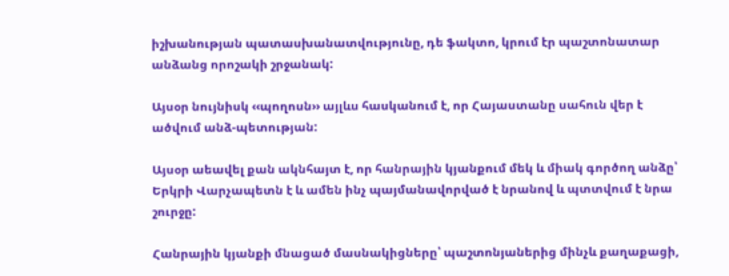իշխանության պատասխանատվությունը, դե ֆակտո, կրում էր պաշտոնատար անձանց որոշակի շրջանակ:

Այսօր նույնիսկ ‹‹պողոսն›› այլևս հասկանում է, որ Հայաստանը սահուն վեր է ածվում անձ-պետության:

Այսօր աեավել քան ակնհայտ է, որ հանրային կյանքում մեկ և միակ գործող անձը՝ Երկրի Վարչապետն է և ամեն ինչ պայմանավորված է նրանով և պտտվում է նրա շուրջը:

Հանրային կյանքի մնացած մասնակիցները՝ պաշտոնյաներից մինչև քաղաքացի,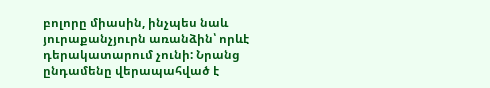բոլորը միասին, ինչպես նաև յուրաքանչյուրն առանձին՝ որևէ դերակատարում չունի: Նրանց ընդամենը վերապահված է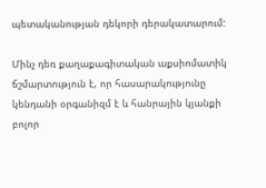պետականության դեկորի դերակատարում:

Մինչ դեռ քաղաքագիտական աքսիոմատիկ ճշմարտություն է, որ հասարակությունը կենդանի օրգանիզմ է և հանրային կյանքի բոլոր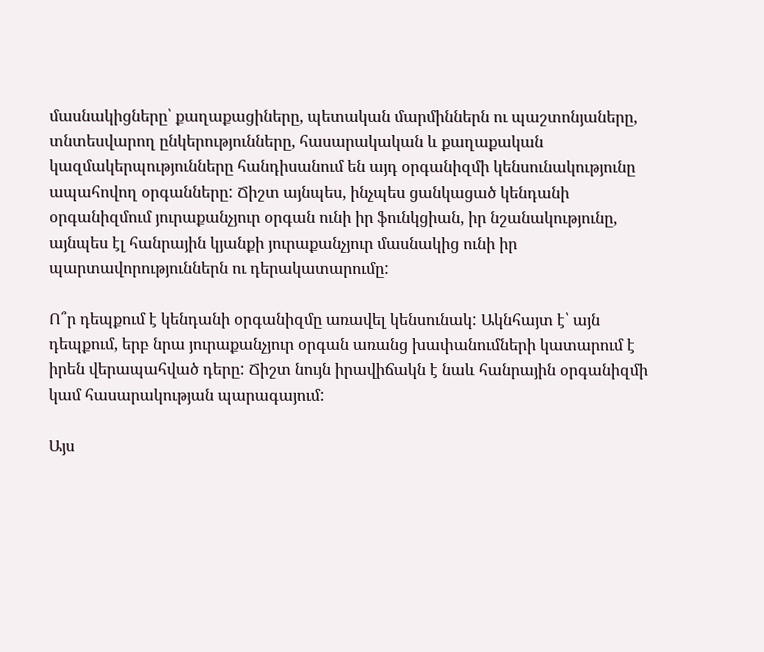մասնակիցները՝ քաղաքացիները, պետական մարմիններն ու պաշտոնյաները, տնտեսվարող ընկերությունները, հասարակական և քաղաքական կազմակերպությունները հանդիսանում են այդ օրգանիզմի կենսունակությունը ապահովող օրգանները: Ճիշտ այնպես, ինչպես ցանկացած կենդանի օրգանիզմում յուրաքանչյուր օրգան ունի իր ֆունկցիան, իր նշանակությունը, այնպես էլ հանրային կյանքի յուրաքանչյուր մասնակից ունի իր պարտավորություններն ու դերակատարումը:

Ո՞ր դեպքում է կենդանի օրգանիզմը առավել կենսունակ: Ակնհայտ է՝ այն դեպքում, երբ նրա յուրաքանչյուր օրգան առանց խափանումների կատարում է իրեն վերապահված դերը: Ճիշտ նույն իրավիճակն է նաև հանրային օրգանիզմի կամ հասարակության պարագայում:

Այս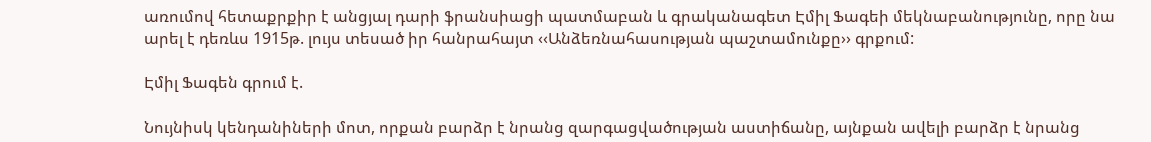առումով հետաքրքիր է անցյալ դարի ֆրանսիացի պատմաբան և գրականագետ Էմիլ Ֆագեի մեկնաբանությունը, որը նա արել է դեռևս 1915թ. լույս տեսած իր հանրահայտ ‹‹Անձեռնահասության պաշտամունքը›› գրքում:

Էմիլ Ֆագեն գրում է.

Նույնիսկ կենդանիների մոտ, որքան բարձր է նրանց զարգացվածության աստիճանը, այնքան ավելի բարձր է նրանց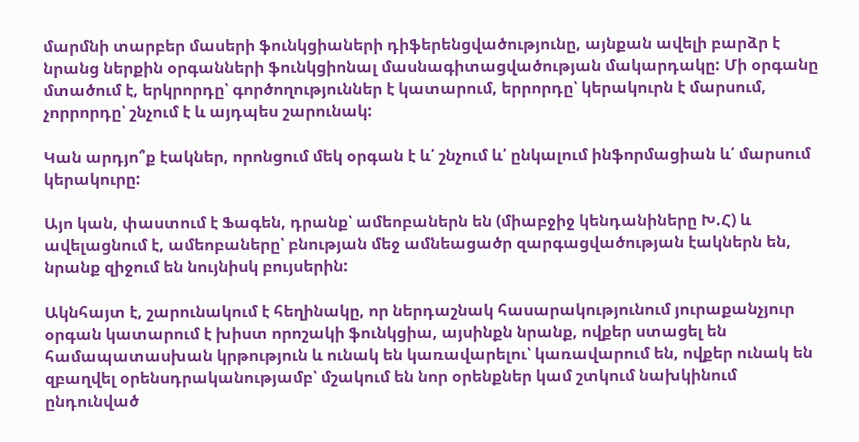մարմնի տարբեր մասերի ֆունկցիաների դիֆերենցվածությունը, այնքան ավելի բարձր է նրանց ներքին օրգանների ֆունկցիոնալ մասնագիտացվածության մակարդակը: Մի օրգանը մտածում է, երկրորդը՝ գործողություններ է կատարում, երրորդը՝ կերակուրն է մարսում, չորրորդը՝ շնչում է և այդպես շարունակ:

Կան արդյո՞ք էակներ, որոնցում մեկ օրգան է և՛ շնչում և՛ ընկալում ինֆորմացիան և՛ մարսում կերակուրը:

Այո կան, փաստում է Ֆագեն, դրանք՝ ամեոբաներն են (միաբջիջ կենդանիները Խ.Հ) և ավելացնում է, ամեոբաները՝ բնության մեջ ամնեացածր զարգացվածության էակներն են, նրանք զիջում են նույնիսկ բույսերին:

Ակնհայտ է, շարունակում է հեղինակը, որ ներդաշնակ հասարակությունում յուրաքանչյուր օրգան կատարում է խիստ որոշակի ֆունկցիա, այսինքն նրանք, ովքեր ստացել են համապատասխան կրթություն և ունակ են կառավարելու՝ կառավարում են, ովքեր ունակ են զբաղվել օրենսդրականությամբ՝ մշակում են նոր օրենքներ կամ շտկում նախկինում ընդունված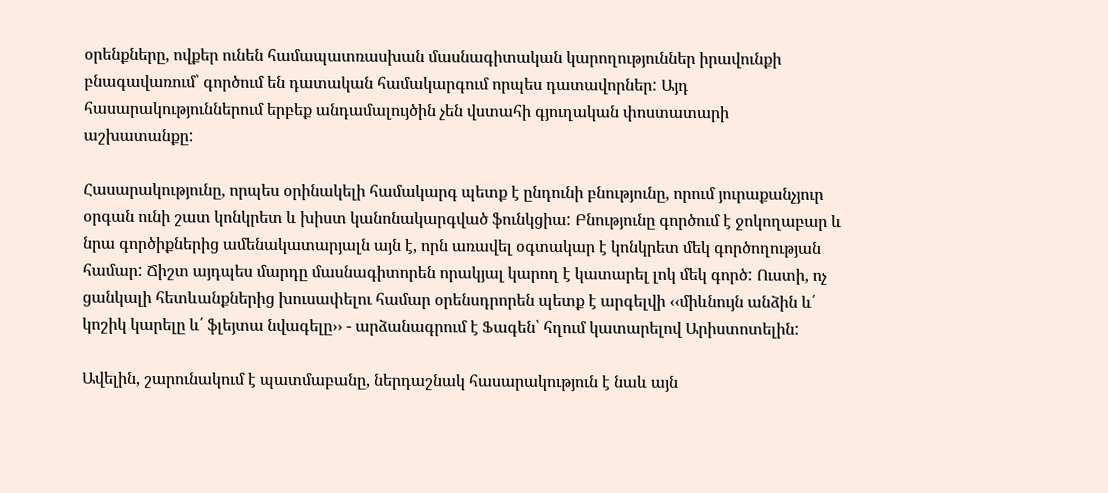օրենքները, ովքեր ունեն համապատռասխան մասնագիտական կարողություններ իրավունքի բնագավառում՝ գործում են դատական համակարգում որպես դատավորներ: Այդ հասարակություններում երբեք անդամալույծին չեն վստահի գյուղական փոստատարի աշխատանքը:

Հասարակությունը, որպես օրինակելի համակարգ պետք է ընդունի բնությունը, որում յուրաքանչյուր օրգան ունի շատ կոնկրետ և խիստ կանոնակարգված ֆունկցիա: Բնությունը գործում է ջոկողաբար և նրա գործիքներից ամենակատարյալն այն է, որն առավել օգտակար է կոնկրետ մեկ գործողության համար: Ճիշտ այդպես մարդը մասնագիտորեն որակյալ կարող է կատարել լոկ մեկ գործ: Ուստի, ոչ ցանկալի հետևանքներից խուսափելու համար օրենսդրորեն պետք է արգելվի ‹‹միևնույն անձին և՛ կոշիկ կարելը և՛ ֆլեյտա նվագելը›› - արձանագրում է Ֆագեն՝ հղում կատարելով Արիստոտելին:

Ավելին, շարունակում է պատմաբանը, ներդաշնակ հասարակություն է նաև այն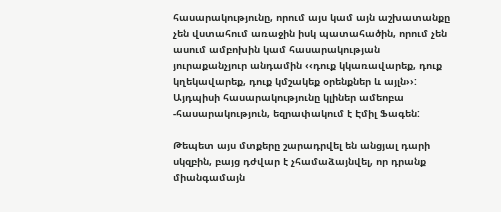հասարակությունը, որում այս կամ այն աշխատանքը չեն վստահում առաջին իսկ պատահածին, որում չեն ասում ամբոխին կամ հասարակության յուրաքանչյուր անդամին ‹‹դուք կկառավարեք, դուք կղեկավարեք, դուք կմշակեք օրենքներ և այլն››: Այդպիսի հասարակությունը կլիներ ամեոբա -հասարակություն, եզրափակում է Էմիլ Ֆագեն:

Թեպետ այս մտքերը շարադրվել են անցյալ դարի սկզբին, բայց դժվար է չհամաձայնվել, որ դրանք միանգամայն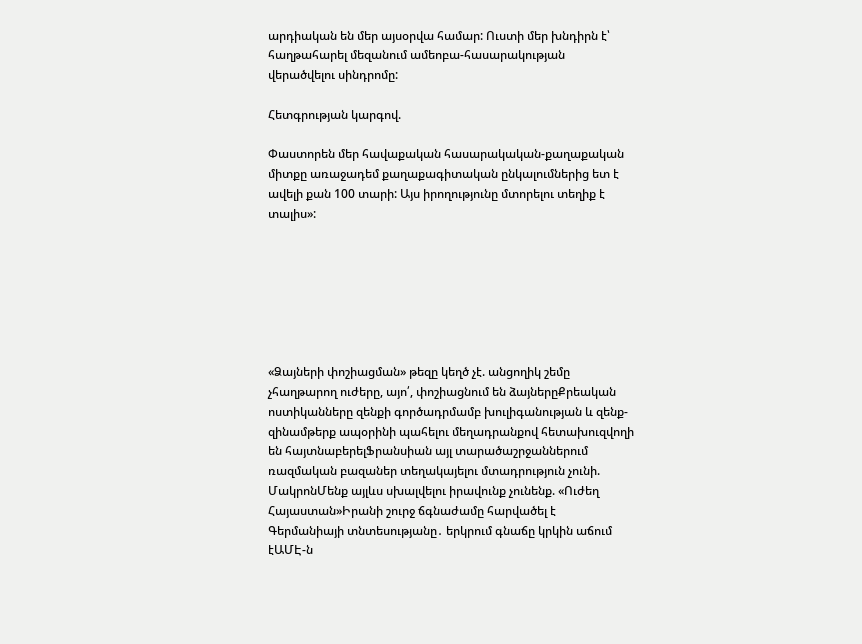արդիական են մեր այսօրվա համար: Ուստի մեր խնդիրն է՝ հաղթահարել մեզանում ամեոբա-հասարակության վերածվելու սինդրոմը:

Հետգրության կարգով.

Փաստորեն մեր հավաքական հասարակական-քաղաքական միտքը առաջադեմ քաղաքագիտական ընկալումներից ետ է ավելի քան 100 տարի: Այս իրողությունը մտորելու տեղիք է տալիս»:







«Ձայների փոշիացման» թեզը կեղծ չէ. անցողիկ շեմը չհաղթարող ուժերը, այո՛, փոշիացնում են ձայներըՔրեական ոստիկանները զենքի գործադրմամբ խուլիգանության և զենք-զինամթերք ապօրինի պահելու մեղադրանքով հետախուզվողի են հայտնաբերելՖրանսիան այլ տարածաշրջաններում ռազմական բազաներ տեղակայելու մտադրություն չունի. ՄակրոնՄենք այլևս սխալվելու իրավունք չունենք. «Ուժեղ Հայաստան»Իրանի շուրջ ճգնաժամը հարվածել է Գերմանիայի տնտեսությանը․ երկրում գնաճը կրկին աճում էԱՄԷ-ն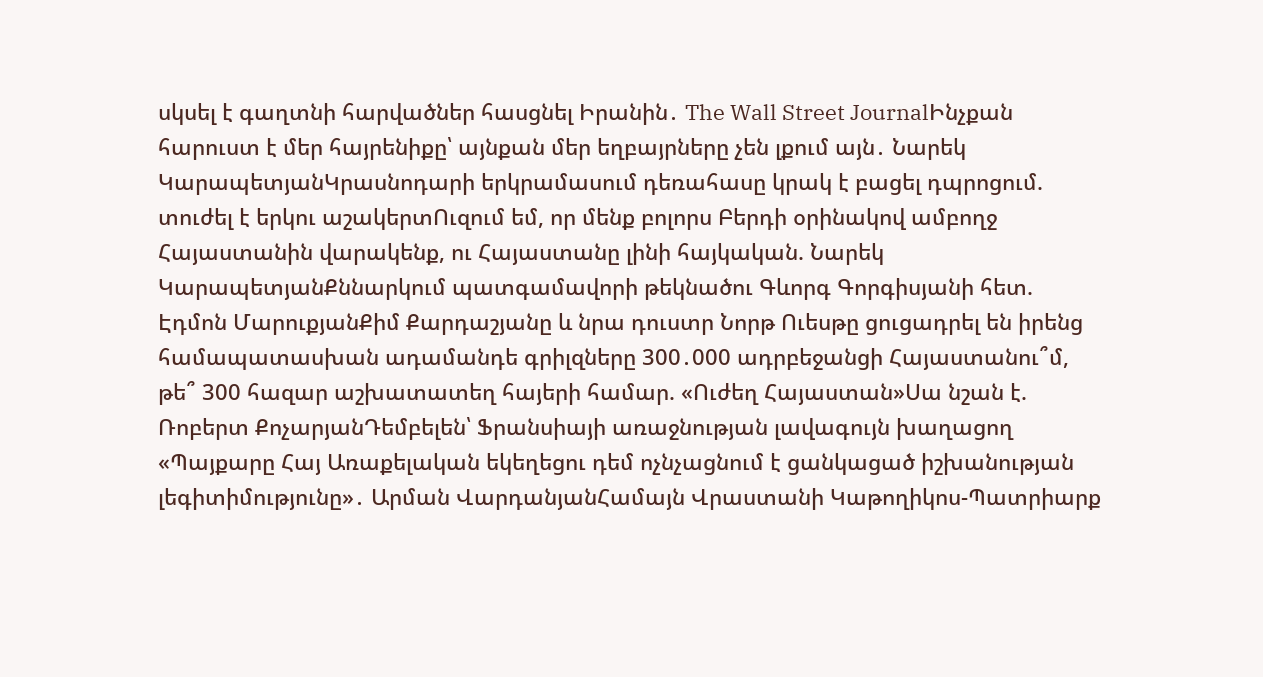սկսել է գաղտնի հարվածներ հասցնել Իրանին․ The Wall Street JournalԻնչքան հարուստ է մեր հայրենիքը՝ այնքան մեր եղբայրները չեն լքում այն․ Նարեկ ԿարապետյանԿրասնոդարի երկրամասում դեռահասը կրակ է բացել դպրոցում. տուժել է երկու աշակերտՈւզում եմ, որ մենք բոլորս Բերդի օրինակով ամբողջ Հայաստանին վարակենք, ու Հայաստանը լինի հայկական. Նարեկ ԿարապետյանՔննարկում պատգամավորի թեկնածու Գևորգ Գորգիսյանի հետ. Էդմոն ՄարուքյանՔիմ Քարդաշյանը և նրա դուստր Նորթ Ուեսթը ցուցադրել են իրենց համապատասխան ադամանդե գրիլզները 300․000 ադրբեջանցի Հայաստանու՞մ, թե՞ 300 հազար աշխատատեղ հայերի համար. «Ուժեղ Հայաստան»Սա նշան է. Ռոբերտ ՔոչարյանԴեմբելեն՝ Ֆրանսիայի առաջնության լավագույն խաղացող «Պայքարը Հայ Առաքելական եկեղեցու դեմ ոչնչացնում է ցանկացած իշխանության լեգիտիմությունը»․ Արման ՎարդանյանՀամայն Վրաստանի Կաթողիկոս-Պատրիարք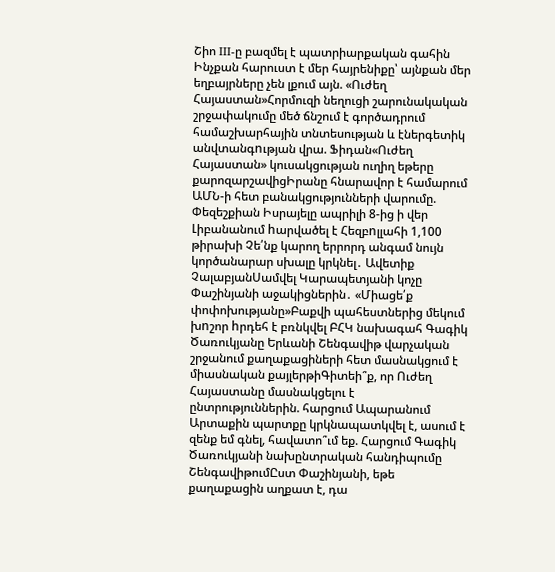Շիո III-ը բազմել է պատրիարքական գահին Ինչքան հարուստ է մեր հայրենիքը՝ այնքան մեր եղբայրները չեն լքում այն. «Ուժեղ Հայաստան»Հորմուզի նեղուցի շարունակական շրջափակումը մեծ ճնշում է գործադրում համաշխարհային տնտեսության և էներգետիկ անվտանգnւթյան վրա. Ֆիդան«Ուժեղ Հայաստան» կուսակցության ուղիղ եթերը քարոզարշավիցԻրանը հնարավոր է համարում ԱՄՆ-ի հետ բանակցությունների վարումը. Փեզեշքիան Իսրայելը ապրիլի 8-ից ի վեր Լիբանանում hարվածել է Հեզբnլլահի 1,100 թիրախի Չե՛նք կարող երրորդ անգամ նույն կործանարար սխալը կրկնել․ Ավետիք ՉալաբյանՍամվել Կարապետյանի կոչը Փաշինյանի աջակիցներին․ «Միացե՛ք փոփոխությանը»Բաքվի պահեստներից մեկում խnշոր hրդեհ է բռնկվել ԲՀԿ նախագահ Գագիկ Ծառուկյանը Երևանի Շենգավիթ վարչական շրջանում քաղաքացիների հետ մասնակցում է միասնական քայլերթիԳիտեի՞ք, որ Ուժեղ Հայաստանը մասնակցելու է ընտրություններին. հարցում Ապարանում Արտաքին պարտքը կրկնապատկվել է, ասում է զենք եմ գնել, հավատո՞ւմ եք. Հարցում Գագիկ Ծառուկյանի նախընտրական հանդիպումը ՇենգավիթումԸստ Փաշինյանի, եթե քաղաքացին աղքատ է, դա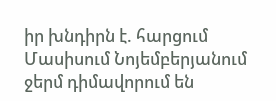իր խնդիրն է. հարցում Մասիսում Նոյեմբերյանում ջերմ դիմավորում են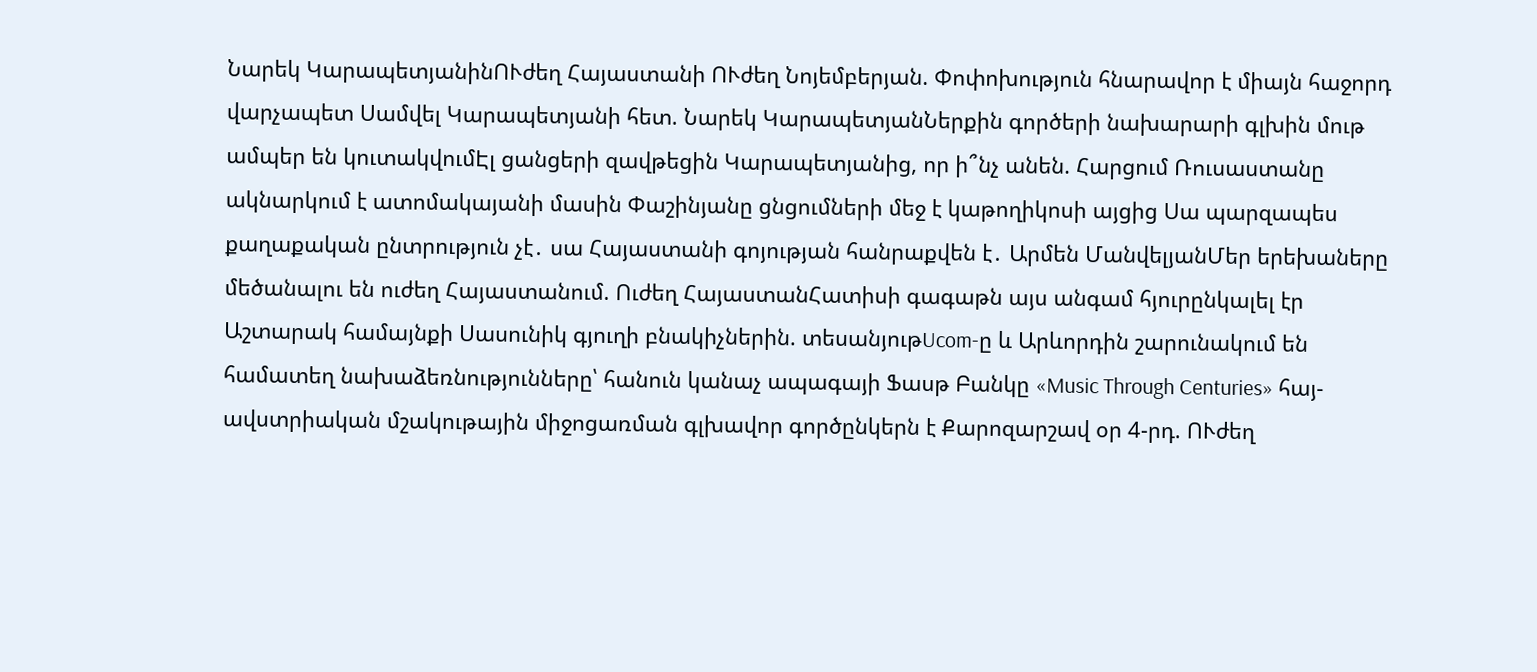Նարեկ ԿարապետյանինՈՒժեղ Հայաստանի ՈՒժեղ Նոյեմբերյան. Փոփոխություն հնարավոր է միայն հաջորդ վարչապետ Սամվել Կարապետյանի հետ. Նարեկ ԿարապետյանՆերքին գործերի նախարարի գլխին մութ ամպեր են կուտակվումԷլ ցանցերի զավթեցին Կարապետյանից, որ ի՞նչ անեն. Հարցում Ռուսաստանը ակնարկում է ատոմակայանի մասին Փաշինյանը ցնցումների մեջ է կաթողիկոսի այցից Սա պարզապես քաղաքական ընտրություն չէ․ սա Հայաստանի գոյության հանրաքվեն է․ Արմեն ՄանվելյանՄեր երեխաները մեծանալու են ուժեղ Հայաստանում. Ուժեղ ՀայաստանՀատիսի գագաթն այս անգամ հյուրընկալել էր Աշտարակ համայնքի Սասունիկ գյուղի բնակիչներին. տեսանյութUcom-ը և Արևորդին շարունակում են համատեղ նախաձեռնությունները՝ հանուն կանաչ ապագայի Ֆասթ Բանկը «Music Through Centuries» հայ-ավստրիական մշակութային միջոցառման գլխավոր գործընկերն է Քարոզարշավ օր 4-րդ. ՈՒժեղ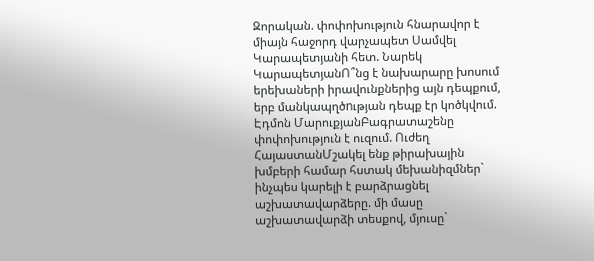Զորական. փոփոխություն հնարավոր է միայն հաջորդ վարչապետ Սամվել Կարապետյանի հետ. Նարեկ ԿարապետյանՈ՞նց է նախարարը խոսում երեխաների իրավունքներից այն դեպքում, երբ մանկապղծnւթյան դեպք էր կոծկվում. Էդմոն ՄարուքյանԲագրատաշենը փոփոխություն է ուզում. Ուժեղ ՀայաստանՄշակել ենք թիրախային խմբերի համար հստակ մեխանիզմներ` ինչպես կարելի է բարձրացնել աշխատավարձերը. մի մասը աշխատավարձի տեսքով, մյուսը`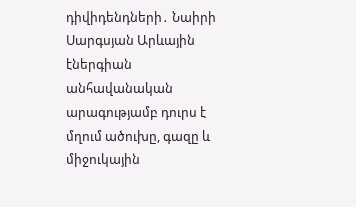դիվիդենդների․ Նաիրի Սարգսյան Արևային էներգիան անհավանական արագությամբ դուրս է մղում ածուխը, գազը և միջուկային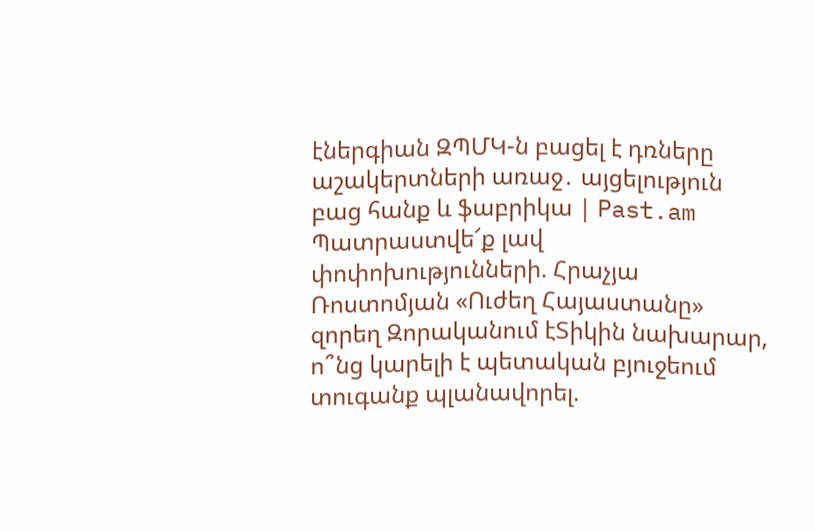էներգիան ԶՊՄԿ-ն բացել է դռները աշակերտների առաջ․ այցելություն բաց հանք և ֆաբրիկա | Past.am Պատրաստվե՜ք լավ փոփոխությունների. Հրաչյա Ռոստոմյան «Ուժեղ Հայաստանը» զորեղ Զորականում էՏիկին նախարար, ո՞նց կարելի է պետական բյուջեում տուգանք պլանավորել.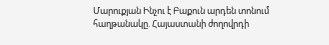Մարուքյան Ինչու է Բաքուն արդեն տոնում հաղթանակը. Հայաստանի ժողովրդի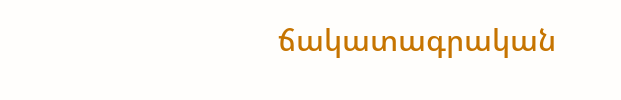ճակատագրական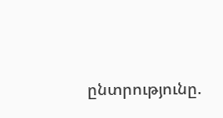ընտրությունը.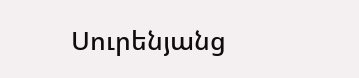Սուրենյանց